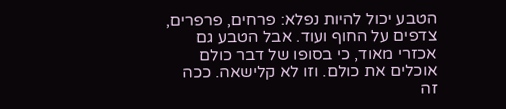הטבע יכול להיות נפלא: פרחים, פרפרים, צדפים על החוף ועוד. אבל הטבע גם אכזרי מאוד, כי בסופו של דבר כולם אוכלים את כולם. וזו לא קלישאה. ככה זה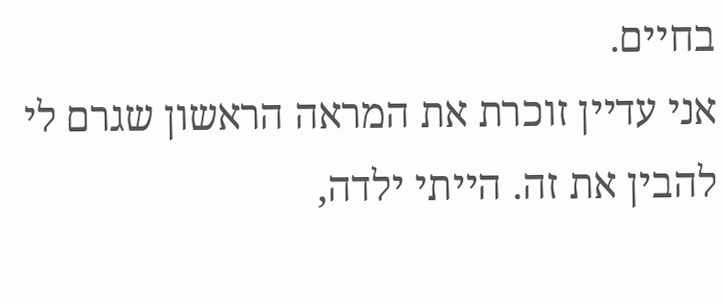בחיים.
אני עדיין זוכרת את המראה הראשון שגרם לי להבין את זה. הייתי ילדה,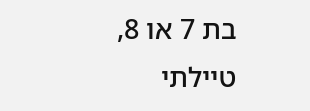בת 7 או 8, טיילתי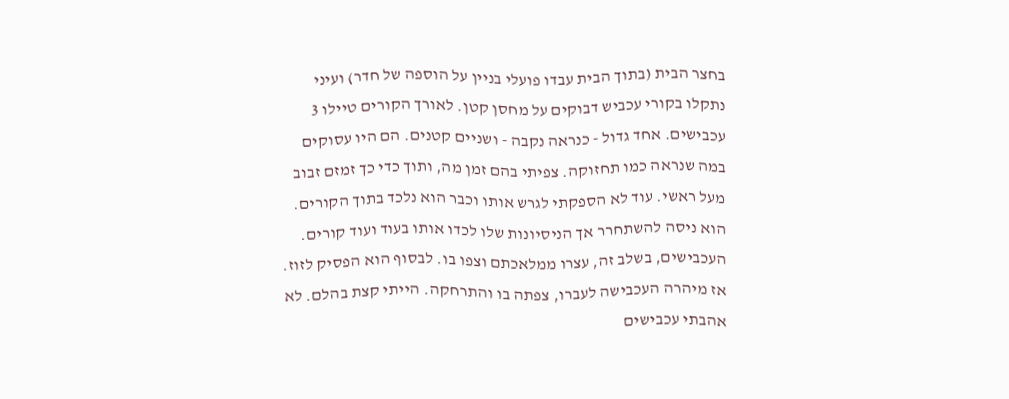בחצר הבית (בתוך הבית עבדו פועלי בניין על הוספה של חדר) ועיני נתקלו בקורי עכביש דבוקים על מחסן קטן. לאורך הקורים טיילו 3 עכבישים. אחד גדול - כנראה נקבה - ושניים קטנים. הם היו עסוקים במה שנראה כמו תחזוקה. צפיתי בהם זמן מה, ותוך כדי כך זמזם זבוב מעל ראשי. עוד לא הספקתי לגרש אותו וכבר הוא נלכד בתוך הקורים. הוא ניסה להשתחרר אך הניסיונות שלו לכדו אותו בעוד ועוד קורים. העכבישים, בשלב זה, עצרו ממלאכתם וצפו בו. לבסוף הוא הפסיק לזוז. אז מיהרה העכבישה לעברו, צפתה בו והתרחקה. הייתי קצת בהלם. לא אהבתי עכבישים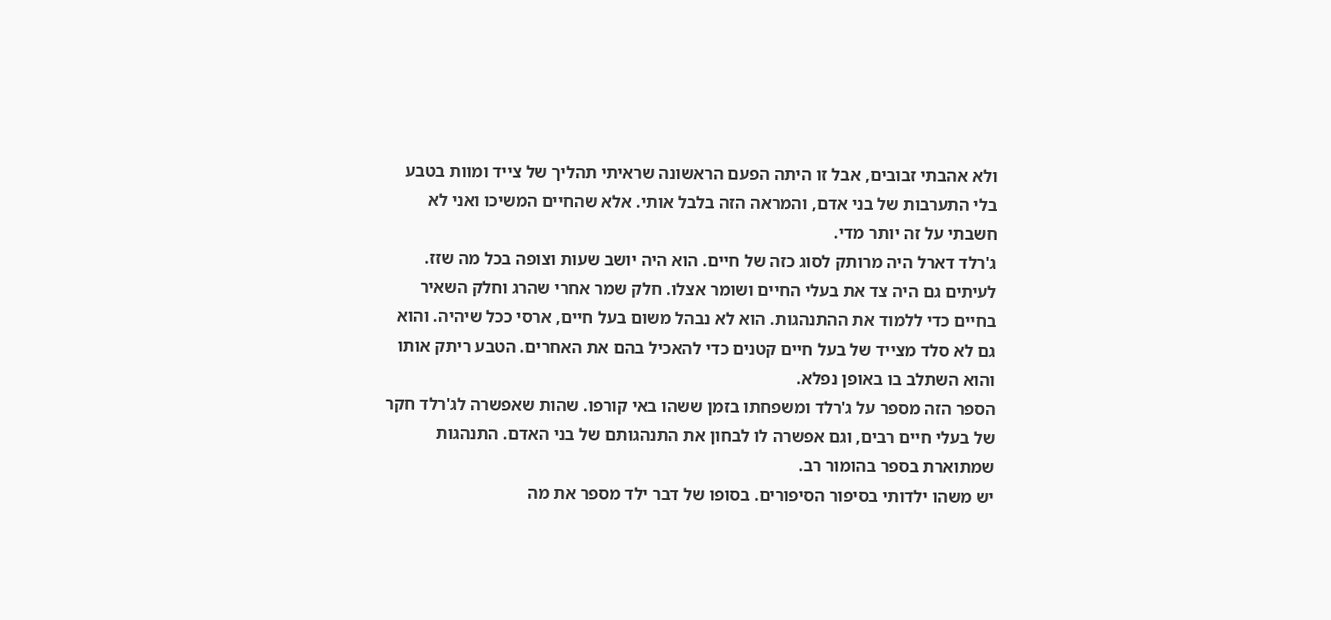ולא אהבתי זבובים, אבל זו היתה הפעם הראשונה שראיתי תהליך של צייד ומוות בטבע בלי התערבות של בני אדם, והמראה הזה בלבל אותי. אלא שהחיים המשיכו ואני לא חשבתי על זה יותר מדי.
ג'רלד דארל היה מרותק לסוג כזה של חיים. הוא היה יושב שעות וצופה בכל מה שזז. לעיתים גם היה צד את בעלי החיים ושומר אצלו. חלק שמר אחרי שהרג וחלק השאיר בחיים כדי ללמוד את ההתנהגות. הוא לא נבהל משום בעל חיים, ארסי ככל שיהיה. והוא גם לא סלד מצייד של בעל חיים קטנים כדי להאכיל בהם את האחרים. הטבע ריתק אותו והוא השתלב בו באופן נפלא.
הספר הזה מספר על ג'רלד ומשפחתו בזמן ששהו באי קורפו. שהות שאפשרה לג'רלד חקר של בעלי חיים רבים, וגם אפשרה לו לבחון את התנהגותם של בני האדם. התנהגות שמתוארת בספר בהומור רב.
יש משהו ילדותי בסיפור הסיפורים. בסופו של דבר ילד מספר את מה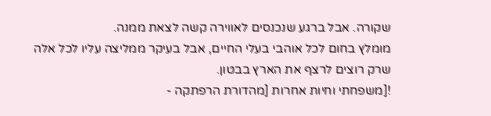שקורה. אבל ברגע שנכנסים לאווירה קשה לצאת ממנה.
מומלץ בחום לכל אוהבי בעלי החיים, אבל בעיקר ממליצה עליו לכל אלה שרק רוצים לרצף את הארץ בבטון.
![משפחתי וחיות אחרות [מהדורת הרפתקה -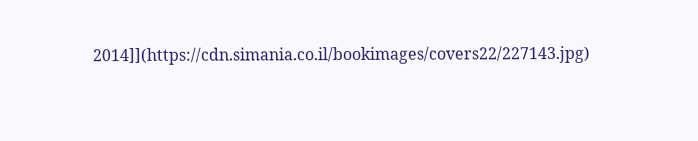2014]](https://cdn.simania.co.il/bookimages/covers22/227143.jpg)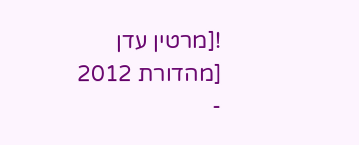![מרטין עדן [מהדורת 2012 -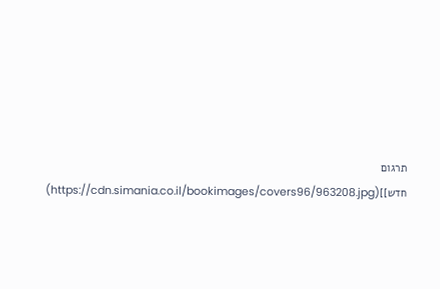תרגום חדש]](https://cdn.simania.co.il/bookimages/covers96/963208.jpg)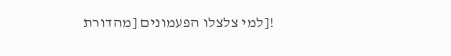![למי צלצלו הפעמונים [מהדורת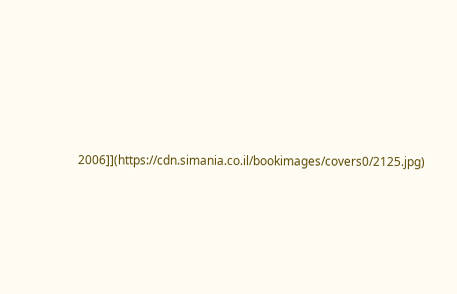2006]](https://cdn.simania.co.il/bookimages/covers0/2125.jpg)